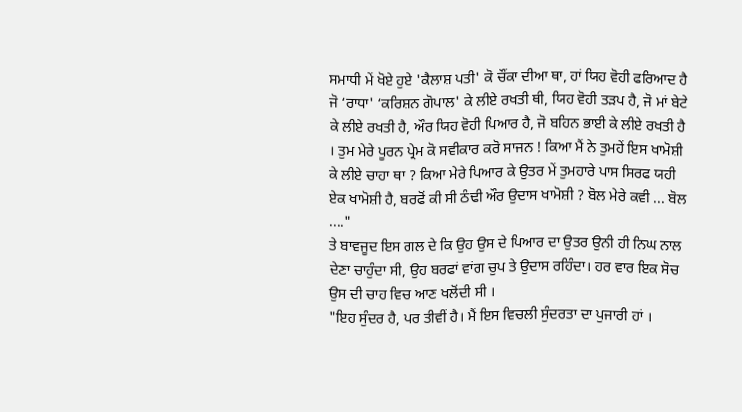ਸਮਾਧੀ ਮੇਂ ਖੋਏ ਹੁਏ 'ਕੈਲਾਸ਼ ਪਤੀ' ਕੋ ਚੌਂਕਾ ਦੀਆ ਥਾ, ਹਾਂ ਯਿਹ ਵੋਹੀ ਫਰਿਆਦ ਹੈ ਜੋ ‘ਰਾਧਾ' ‘ਕਰਿਸ਼ਨ ਗੋਪਾਲ' ਕੇ ਲੀਏ ਰਖਤੀ ਥੀ, ਯਿਹ ਵੋਹੀ ਤੜਪ ਹੈ, ਜੋ ਮਾਂ ਬੇਟੇ ਕੇ ਲੀਏ ਰਖਤੀ ਹੈ, ਔਰ ਯਿਹ ਵੋਹੀ ਪਿਆਰ ਹੈ, ਜੋ ਬਹਿਨ ਭਾਈ ਕੇ ਲੀਏ ਰਖਤੀ ਹੈ । ਤੁਮ ਮੇਰੇ ਪੂਰਨ ਪ੍ਰੇਮ ਕੋ ਸਵੀਕਾਰ ਕਰੋ ਸਾਜਨ ! ਕਿਆ ਮੈਂ ਨੇ ਤੁਮਹੇਂ ਇਸ ਖਾਮੋਸ਼ੀ ਕੇ ਲੀਏ ਚਾਹਾ ਥਾ ? ਕਿਆ ਮੇਰੇ ਪਿਆਰ ਕੇ ਉਤਰ ਮੇਂ ਤੁਮਹਾਰੇ ਪਾਸ ਸਿਰਫ ਯਹੀ ਏਕ ਖਾਮੋਸ਼ੀ ਹੈ, ਬਰਫੋਂ ਕੀ ਸੀ ਠੰਢੀ ਔਰ ਉਦਾਸ ਖਾਮੋਸ਼ੀ ? ਬੋਲ ਮੇਰੇ ਕਵੀ ... ਬੋਲ ...."
ਤੇ ਬਾਵਜੂਦ ਇਸ ਗਲ ਦੇ ਕਿ ਉਹ ਉਸ ਦੇ ਪਿਆਰ ਦਾ ਉਤਰ ਉਨੀ ਹੀ ਨਿਘ ਨਾਲ ਦੇਣਾ ਚਾਹੁੰਦਾ ਸੀ, ਉਹ ਬਰਫਾਂ ਵਾਂਗ ਚੁਪ ਤੇ ਉਦਾਸ ਰਹਿੰਦਾ। ਹਰ ਵਾਰ ਇਕ ਸੋਚ ਉਸ ਦੀ ਚਾਹ ਵਿਚ ਆਣ ਖਲੋਂਦੀ ਸੀ ।
"ਇਹ ਸੁੰਦਰ ਹੈ, ਪਰ ਤੀਵੀਂ ਹੈ। ਮੈਂ ਇਸ ਵਿਚਲੀ ਸੁੰਦਰਤਾ ਦਾ ਪੁਜਾਰੀ ਹਾਂ ।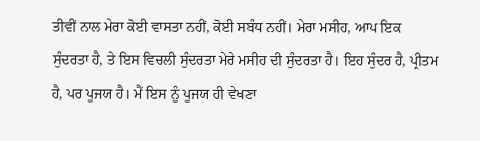ਤੀਵੀਂ ਨਾਲ ਮੇਰਾ ਕੋਈ ਵਾਸਤਾ ਨਹੀਂ, ਕੋਈ ਸਬੰਧ ਨਹੀਂ। ਮੇਰਾ ਮਸੀਹ, ਆਪ ਇਕ ਸੁੰਦਰਤਾ ਹੈ, ਤੇ ਇਸ ਵਿਚਲੀ ਸੁੰਦਰਤਾ ਮੇਰੇ ਮਸੀਹ ਦੀ ਸੁੰਦਰਤਾ ਹੈ। ਇਹ ਸੁੰਦਰ ਹੈ, ਪ੍ਰੀਤਮ ਹੈ, ਪਰ ਪੂਜਯ ਹੈ। ਮੈਂ ਇਸ ਨੂੰ ਪੂਜਯ ਹੀ ਵੇਖਣਾ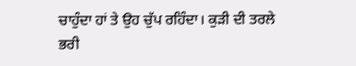ਚਾਹੁੰਦਾ ਹਾਂ ਤੇ ਉਹ ਚੁੱਪ ਰਹਿੰਦਾ। ਕੁੜੀ ਦੀ ਤਰਲੇ ਭਰੀ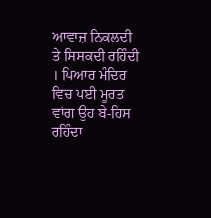ਆਵਾਜ਼ ਨਿਕਲਦੀ ਤੇ ਸਿਸਕਦੀ ਰਹਿੰਦੀ । ਪਿਆਰ ਮੰਦਿਰ ਵਿਚ ਪਈ ਮੂਰਤ ਵਾਂਗ ਉਹ ਬੇ-ਹਿਸ ਰਹਿੰਦਾ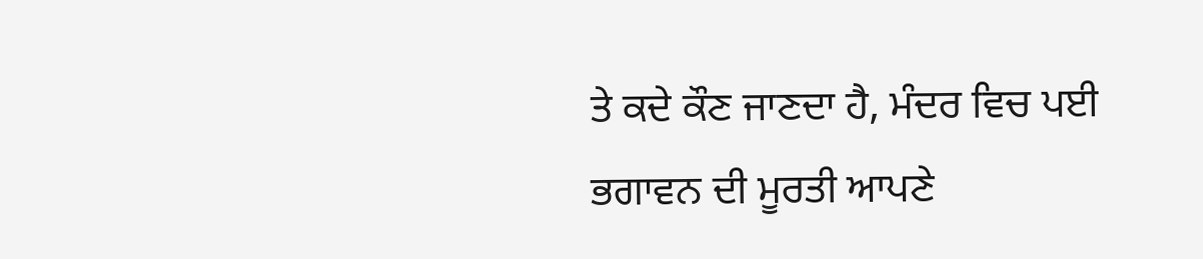ਤੇ ਕਦੇ ਕੌਣ ਜਾਣਦਾ ਹੈ, ਮੰਦਰ ਵਿਚ ਪਈ ਭਗਾਵਨ ਦੀ ਮੂਰਤੀ ਆਪਣੇ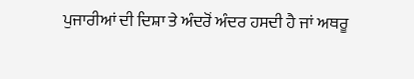ਪੁਜਾਰੀਆਂ ਦੀ ਦਿਸ਼ਾ ਤੇ ਅੰਦਰੋਂ ਅੰਦਰ ਹਸਦੀ ਹੈ ਜਾਂ ਅਥਰੂ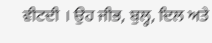ਵੀਟਦੀ । ਉਹ ਜੀਭ, ਬੁਲ੍ਹ, ਦਿਲ ਅਤੇ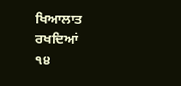ਖਿਆਲਾਤ ਰਖਦਿਆਂ
੧੪